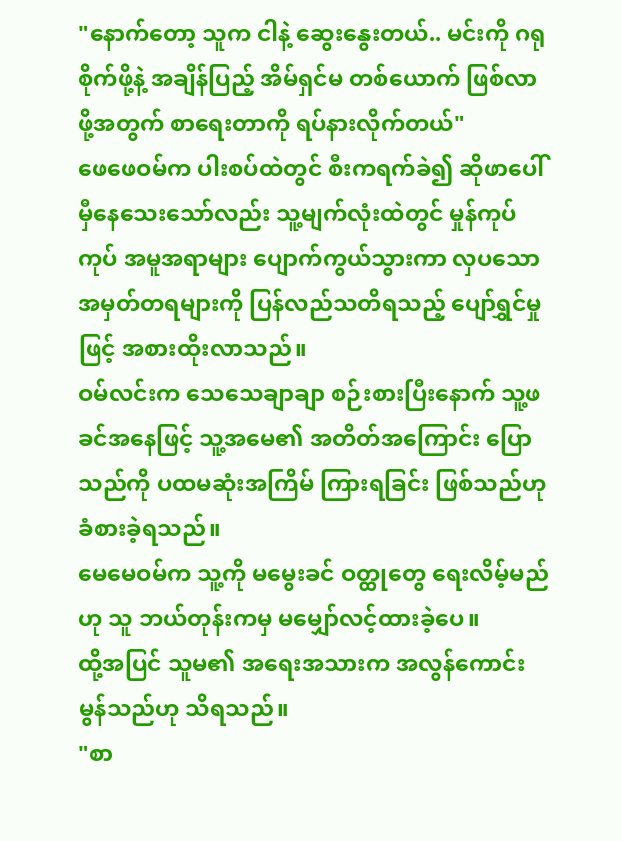"နောက်တော့ သူက ငါနဲ့ ဆွေးနွေးတယ်.. မင်းကို ဂရုစိုက်ဖို့နဲ့ အချိန်ပြည့် အိမ်ရှင်မ တစ်ယောက် ဖြစ်လာဖို့အတွက် စာရေးတာကို ရပ်နားလိုက်တယ်"
ဖေဖေဝမ်က ပါးစပ်ထဲတွင် စီးကရက်ခဲ၍ ဆိုဖာပေါ် မှီနေသေးသော်လည်း သူ့မျက်လုံးထဲတွင် မှုန်ကုပ်ကုပ် အမူအရာများ ပျောက်ကွယ်သွားကာ လှပသော အမှတ်တရများကို ပြန်လည်သတိရသည့် ပျော်ရွှင်မှုဖြင့် အစားထိုးလာသည်။
ဝမ်လင်းက သေသေချာချာ စဉ်းစားပြီးနောက် သူ့ဖခင်အနေဖြင့် သူ့အမေ၏ အတိတ်အကြောင်း ပြောသည်ကို ပထမဆုံးအကြိမ် ကြားရခြင်း ဖြစ်သည်ဟု ခံစားခဲ့ရသည်။
မေမေဝမ်က သူ့ကို မမွေးခင် ဝတ္ထုတွေ ရေးလိမ့်မည်ဟု သူ ဘယ်တုန်းကမှ မမျှော်လင့်ထားခဲ့ပေ။
ထို့အပြင် သူမ၏ အရေးအသားက အလွန်ကောင်းမွန်သည်ဟု သိရသည်။
"စာ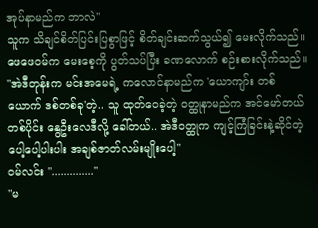အုပ်နာမည်က ဘာလဲ"
သူက သိချင်စိတ်ပြင်းပြစွာဖြင့် စိတ်ချင်းဆက်သွယ်၍ မေးလိုက်သည်။
ဖေဖေဝမ်က မေးစေ့ကို ပွတ်သပ်ပြီး ခဏလောက် စဉ်းစားလိုက်သည်။
"အဲဒီတုန်းက မင်းအမေရဲ့ ကလောင်နာမည်က 'ယောကျာ်း တစ်ယောက် ဒစ်တစ်ခု'တဲ့.. သူ ထုတ်ဝေခဲ့တဲ့ ဝတ္ထုနာမည်က အင်မော်တယ်တစ်ပိုင်း နွေဦးလေဒီလို့ ခေါ်တယ်.. အဲဒီဝတ္ထုက ကျင့်ကြံခြင်းနဲ့ဆိုင်တဲ့ ပေါ့ပေါ့ပါးပါး အချစ်ဇာတ်လမ်းမျိုးပေါ့"
ဝမ်လင်း ".............."
"မ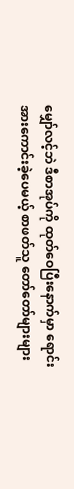မျှော်လင့်ဘဲ ဒီစာအုပ်ကို ထုတ်ဝေပြီးနောက်မှာ ရောင်းအားကောင်းခဲ့ပေမယ့် စာဖတ်သူ တော်တော်များများ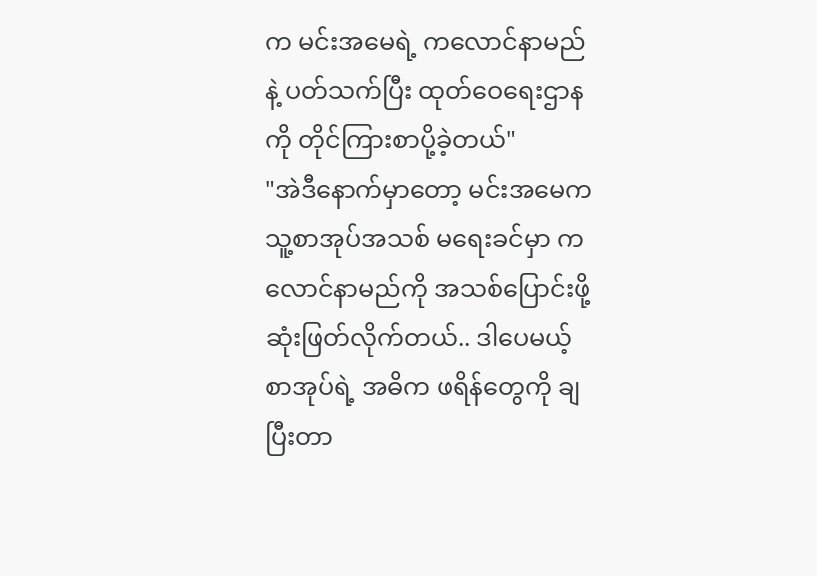က မင်းအမေရဲ့ ကလောင်နာမည်နဲ့ ပတ်သက်ပြီး ထုတ်ဝေရေးဌာနကို တိုင်ကြားစာပို့ခဲ့တယ်"
"အဲဒီနောက်မှာတော့ မင်းအမေက သူ့စာအုပ်အသစ် မရေးခင်မှာ ကလောင်နာမည်ကို အသစ်ပြောင်းဖို့ ဆုံးဖြတ်လိုက်တယ်.. ဒါပေမယ့် စာအုပ်ရဲ့ အဓိက ဖရိန်တွေကို ချပြီးတာ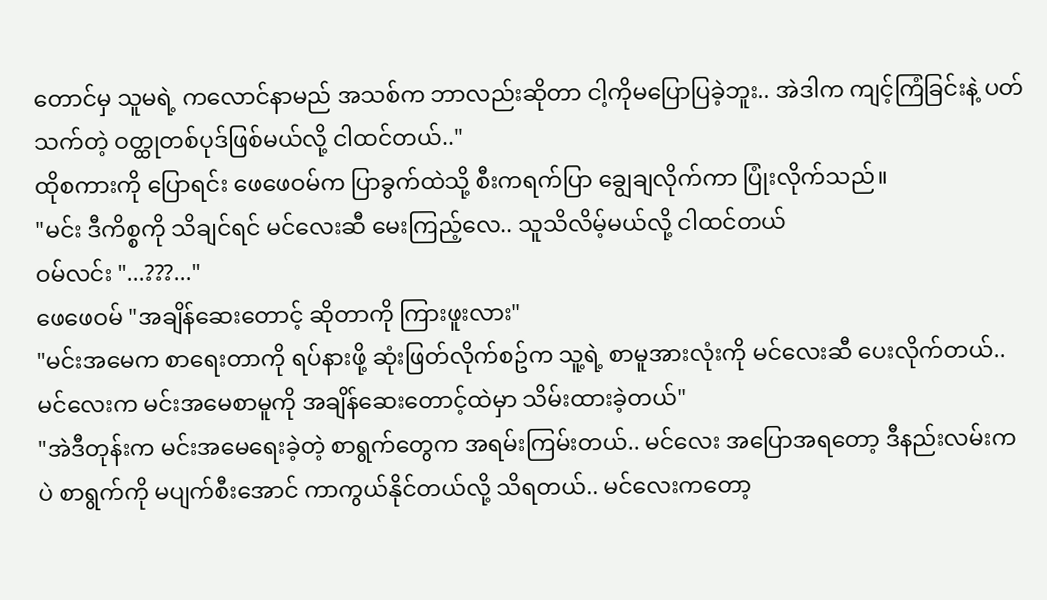တောင်မှ သူမရဲ့ ကလောင်နာမည် အသစ်က ဘာလည်းဆိုတာ ငါ့ကိုမပြောပြခဲ့ဘူး.. အဲဒါက ကျင့်ကြံခြင်းနဲ့ ပတ်သက်တဲ့ ဝတ္ထုတစ်ပုဒ်ဖြစ်မယ်လို့ ငါထင်တယ်.."
ထိုစကားကို ပြောရင်း ဖေဖေဝမ်က ပြာခွက်ထဲသို့ စီးကရက်ပြာ ချွေချလိုက်ကာ ပြုံးလိုက်သည်။
"မင်း ဒီကိစ္စကို သိချင်ရင် မင်လေးဆီ မေးကြည့်လေ.. သူသိလိမ့်မယ်လို့ ငါထင်တယ်
ဝမ်လင်း "...???..."
ဖေဖေဝမ် "အချိန်ဆေးတောင့် ဆိုတာကို ကြားဖူးလား"
"မင်းအမေက စာရေးတာကို ရပ်နားဖို့ ဆုံးဖြတ်လိုက်စဥ်က သူ့ရဲ့ စာမူအားလုံးကို မင်လေးဆီ ပေးလိုက်တယ်.. မင်လေးက မင်းအမေစာမူကို အချိန်ဆေးတောင့်ထဲမှာ သိမ်းထားခဲ့တယ်"
"အဲဒီတုန်းက မင်းအမေရေးခဲ့တဲ့ စာရွက်တွေက အရမ်းကြမ်းတယ်.. မင်လေး အပြောအရတော့ ဒီနည်းလမ်းကပဲ စာရွက်ကို မပျက်စီးအောင် ကာကွယ်နိုင်တယ်လို့ သိရတယ်.. မင်လေးကတော့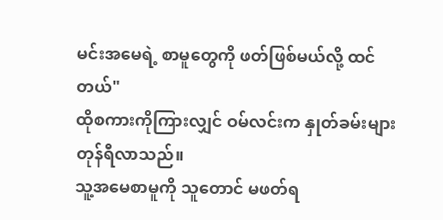မင်းအမေရဲ့ စာမူတွေကို ဖတ်ဖြစ်မယ်လို့ ထင်တယ်"
ထိုစကားကိုကြားလျှင် ဝမ်လင်းက နှုတ်ခမ်းများ တုန်ရီလာသည်။
သူ့အမေစာမူကို သူတောင် မဖတ်ရ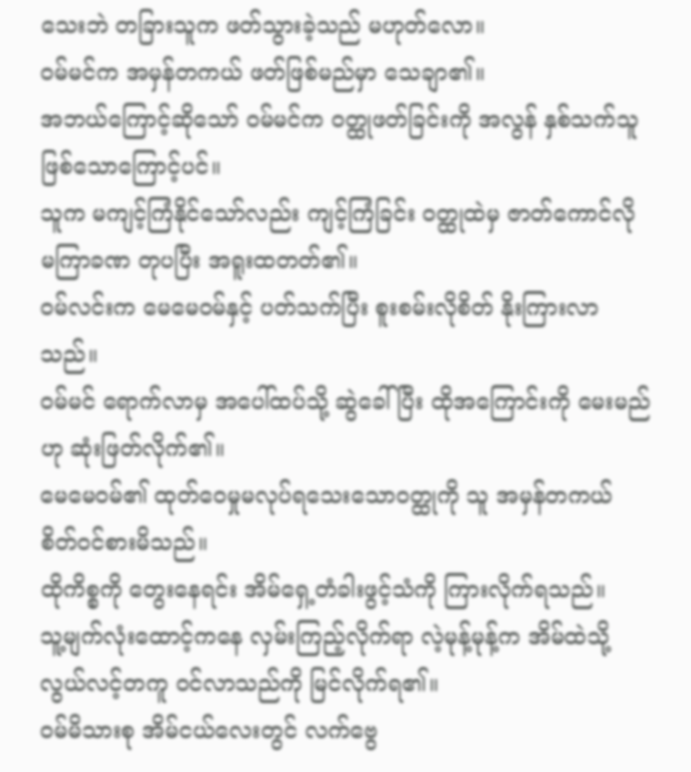သေးဘဲ တခြားသူက ဖတ်သွားခဲ့သည် မဟုတ်လော။
ဝမ်မင်က အမှန်တကယ် ဖတ်ဖြစ်မည်မှာ သေချာ၏။
အဘယ်ကြောင့်ဆိုသော် ဝမ်မင်က ဝတ္ထုဖတ်ခြင်းကို အလွန် နှစ်သက်သူ ဖြစ်သောကြောင့်ပင်။
သူက မကျင့်ကြံနိုင်သော်လည်း ကျင့်ကြံခြင်း ဝတ္ထုထဲမှ ဇာတ်ကောင်လို မကြာခဏ တုပပြီး အရူးထတတ်၏။
ဝမ်လင်းက မေမေဝမ်နှင့် ပတ်သက်ပြီး စူးစမ်းလိုစိတ် နိုးကြားလာသည်။
ဝမ်မင် ရောက်လာမှ အပေါ်ထပ်သို့ ဆွဲခေါ်ပြီး ထိုအကြောင်းကို မေးမည်ဟု ဆုံးဖြတ်လိုက်၏။
မေမေဝမ်၏ ထုတ်ဝေမှုမလုပ်ရသေးသောဝတ္ထုကို သူ အမှန်တကယ် စိတ်ဝင်စားမိသည်။
ထိုကိစ္စကို တွေးနေရင်း အိမ်ရှေ့တံခါးဖွင့်သံကို ကြားလိုက်ရသည်။
သူ့မျက်လုံးထောင့်ကနေ လှမ်းကြည့်လိုက်ရာ လဲ့မုန့်မုန့်က အိမ်ထဲသို့ လွယ်လင့်တကူ ဝင်လာသည်ကို မြင်လိုက်ရ၏။
ဝမ်မိသားစု အိမ်ငယ်လေးတွင် လက်ဗွေ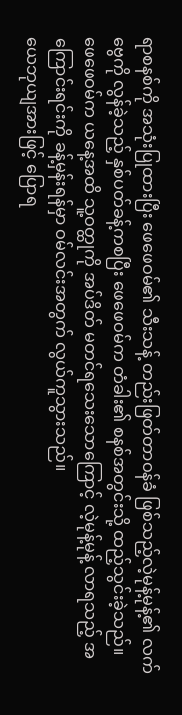ရာစနစ်ကို အသုံးပြုထားပြီး ဖေဖေဝမ်၏ သီးသန့် တည်းဖြတ်တာဝန်ခံ ဖြစ်သည့်လဲ့မုန့်မုန့်၏ လက်ဗွေကို လွန်ခဲ့သည့် နှစ်ပတ်ခန့်ကစပြီး ဖေဖေဝမ်က တံခါး၏ စနစ်အတွင်းသို့ ထည့်သွင်းခဲ့သည်။
ဖေဖေဝမ်က ယနေ့အထိ သူ့ဝတ္ထုကို အပ်ဒိတ် မတင်ရသေးသောကြောင့် လဲ့မုန့်မုန့် လာရသည့် အကြောင်းရင်းကို ခန့်မှန်းရန်မှာ ဝမ်လင်းအတွက် လွယ်ကူသွားသည်။
ယေဘုယျအားဖြင့် ပြောရ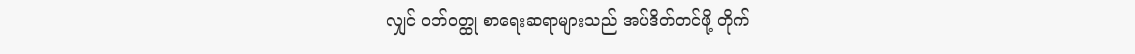လျှင် ဝဘ်ဝတ္ထု စာရေးဆရာများသည် အပ်ဒိတ်တင်ဖို့ တိုက်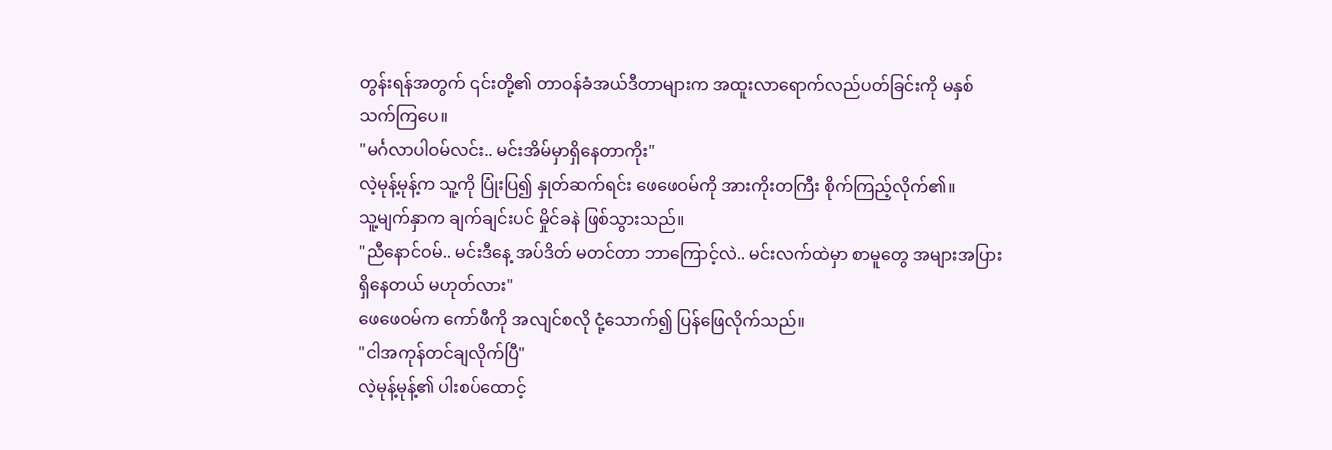တွန်းရန်အတွက် ၎င်းတို့၏ တာဝန်ခံအယ်ဒီတာများက အထူးလာရောက်လည်ပတ်ခြင်းကို မနှစ်သက်ကြပေ။
"မင်္ဂလာပါဝမ်လင်း.. မင်းအိမ်မှာရှိနေတာကိုး"
လဲ့မုန့်မုန့်က သူ့ကို ပြုံးပြ၍ နှုတ်ဆက်ရင်း ဖေဖေဝမ်ကို အားကိုးတကြီး စိုက်ကြည့်လိုက်၏။
သူ့မျက်နှာက ချက်ချင်းပင် မှိုင်ခနဲ ဖြစ်သွားသည်။
"ညီနောင်ဝမ်.. မင်းဒီနေ့ အပ်ဒိတ် မတင်တာ ဘာကြောင့်လဲ.. မင်းလက်ထဲမှာ စာမူတွေ အများအပြား ရှိနေတယ် မဟုတ်လား"
ဖေဖေဝမ်က ကော်ဖီကို အလျင်စလို ငုံ့သောက်၍ ပြန်ဖြေလိုက်သည်။
"ငါအကုန်တင်ချလိုက်ပြီ"
လဲ့မုန့်မုန့်၏ ပါးစပ်ထောင့်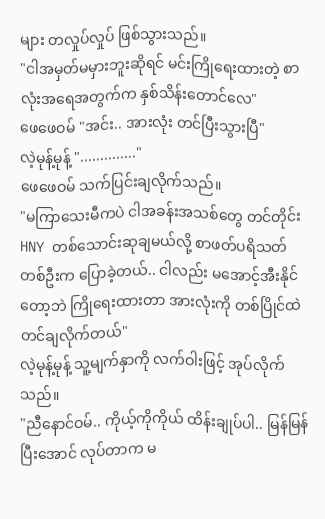များ တလှုပ်လှုပ် ဖြစ်သွားသည်။
"ငါအမှတ်မမှားဘူးဆိုရင် မင်းကြိုရေးထားတဲ့ စာလုံးအရေအတွက်က နှစ်သိန်းတောင်လေ"
ဖေဖေဝမ် "အင်း.. အားလုံး တင်ပြီးသွားပြီ"
လဲ့မုန့်မုန့် ".............."
ဖေဖေဝမ် သက်ပြင်းချလိုက်သည်။
"မကြာသေးမီကပဲ ငါအခန်းအသစ်တွေ တင်တိုင်း HNY တစ်သောင်းဆုချမယ်လို့ စာဖတ်ပရိသတ် တစ်ဦးက ပြောခဲ့တယ်.. ငါလည်း မအောင့်အီးနိုင်တော့ဘဲ ကြိုရေးထားတာ အားလုံးကို တစ်ပြိုင်ထဲ တင်ချလိုက်တယ်"
လဲ့မုန့်မုန့် သူ့မျက်နှာကို လက်ဝါးဖြင့် အုပ်လိုက်သည်။
"ညီနောင်ဝမ်.. ကိုယ့်ကိုကိုယ် ထိန်းချုပ်ပါ.. မြန်မြန်ပြီးအောင် လုပ်တာက မ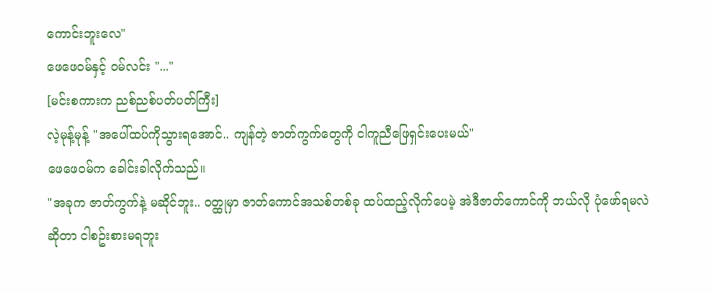ကောင်းဘူးလေ"
ဖေဖေဝမ်နှင့် ဝမ်လင်း "..."
[မင်းစကားက ညစ်ညစ်ပတ်ပတ်ကြီး]
လဲ့မုန့်မုန့် "အပေါ်ထပ်ကိုသွားရအောင်.. ကျန်တဲ့ ဇာတ်ကွက်တွေကို ငါကူညီဖြေရှင်းပေးမယ်"
ဖေဖေဝမ်က ခေါင်းခါလိုက်သည်။
"အခုက ဇာတ်ကွက်နဲ့ မဆိုင်ဘူး.. ဝတ္ထုမှာ ဇာတ်ကောင်အသစ်တစ်ခု ထပ်ထည့်လိုက်ပေမဲ့ အဲဒီဇာတ်ကောင်ကို ဘယ်လို ပုံဖော်ရမလဲဆိုတာ ငါစဥ်းစားမရဘူး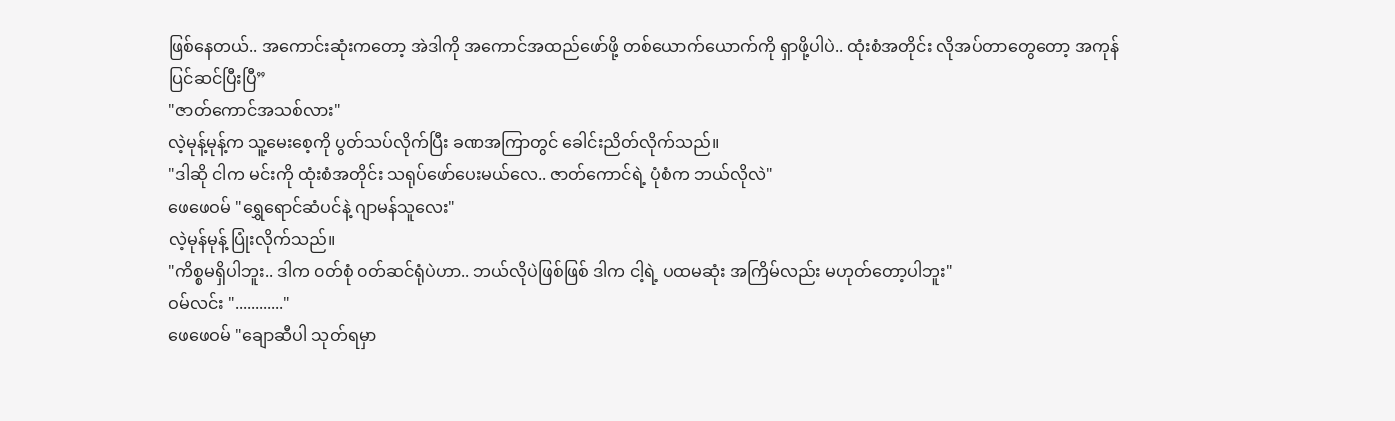ဖြစ်နေတယ်.. အကောင်းဆုံးကတော့ အဲဒါကို အကောင်အထည်ဖော်ဖို့ တစ်ယောက်ယောက်ကို ရှာဖို့ပါပဲ.. ထုံးစံအတိုင်း လိုအပ်တာတွေတော့ အကုန်ပြင်ဆင်ပြီးပြီ”
"ဇာတ်ကောင်အသစ်လား"
လဲ့မုန့်မုန့်က သူ့မေးစေ့ကို ပွတ်သပ်လိုက်ပြီး ခဏအကြာတွင် ခေါင်းညိတ်လိုက်သည်။
"ဒါဆို ငါက မင်းကို ထုံးစံအတိုင်း သရုပ်ဖော်ပေးမယ်လေ.. ဇာတ်ကောင်ရဲ့ ပုံစံက ဘယ်လိုလဲ"
ဖေဖေဝမ် "ရွှေရောင်ဆံပင်နဲ့ ဂျာမန်သူလေး"
လဲ့မုန်မုန့် ပြုံးလိုက်သည်။
"ကိစ္စမရှိပါဘူး.. ဒါက ၀တ်စုံ ၀တ်ဆင်ရုံပဲဟာ.. ဘယ်လိုပဲဖြစ်ဖြစ် ဒါက ငါ့ရဲ့ ပထမဆုံး အကြိမ်လည်း မဟုတ်တော့ပါဘူး"
ဝမ်လင်း "............"
ဖေဖေဝမ် "ချောဆီပါ သုတ်ရမှာ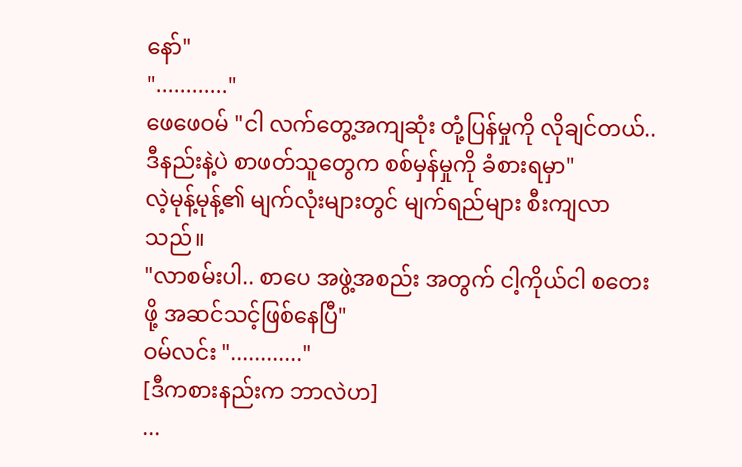နော်"
"............"
ဖေဖေဝမ် "ငါ လက်တွေ့အကျဆုံး တုံ့ပြန်မှုကို လိုချင်တယ်.. ဒီနည်းနဲ့ပဲ စာဖတ်သူတွေက စစ်မှန်မှုကို ခံစားရမှာ"
လဲ့မုန့်မုန့်၏ မျက်လုံးများတွင် မျက်ရည်များ စီးကျလာသည်။
"လာစမ်းပါ.. စာပေ အဖွဲ့အစည်း အတွက် ငါ့ကိုယ်ငါ စတေးဖို့ အဆင်သင့်ဖြစ်နေပြီ"
ဝမ်လင်း "............"
[ဒီကစားနည်းက ဘာလဲဟ]
...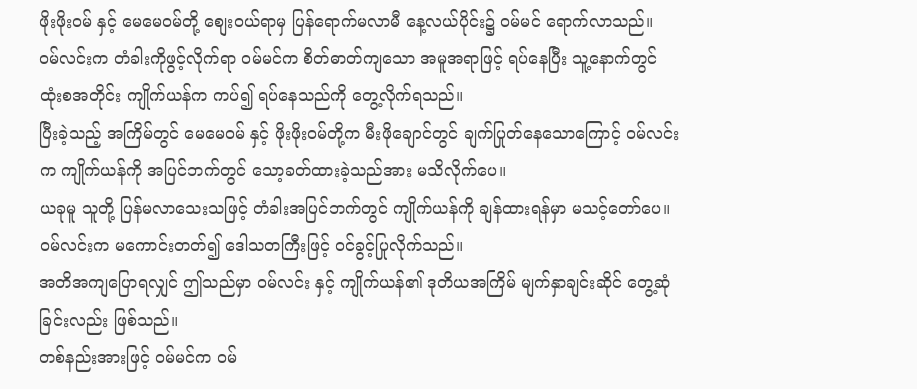ဖိုးဖိုးဝမ် နှင့် မေမေဝမ်တို့ စျေးဝယ်ရာမှ ပြန်ရောက်မလာမီ နေ့လယ်ပိုင်း၌ ဝမ်မင် ရောက်လာသည်။
ဝမ်လင်းက တံခါးကိုဖွင့်လိုက်ရာ ဝမ်မင်က စိတ်ဓာတ်ကျသော အမူအရာဖြင့် ရပ်နေပြီး သူ့နောက်တွင် ထုံးစအတိုင်း ကျိုက်ယန်က ကပ်၍ ရပ်နေသည်ကို တွေ့လိုက်ရသည်။
ပြီးခဲ့သည့် အကြိမ်တွင် မေမေဝမ် နှင့် ဖိုးဖိုးဝမ်တို့က မီးဖိုချောင်တွင် ချက်ပြုတ်နေသောကြောင့် ဝမ်လင်းက ကျိုက်ယန်ကို အပြင်ဘက်တွင် သော့ခတ်ထားခဲ့သည်အား မသိလိုက်ပေ။
ယခုမူ သူတို့ ပြန်မလာသေးသဖြင့် တံခါးအပြင်ဘက်တွင် ကျိုက်ယန်ကို ချန်ထားရန်မှာ မသင့်တော်ပေ။
ဝမ်လင်းက မကောင်းတတ်၍ ဒေါသတကြီးဖြင့် ဝင်ခွင့်ပြုလိုက်သည်။
အတိအကျပြောရလျှင် ဤသည်မှာ ဝမ်လင်း နှင့် ကျိုက်ယန်၏ ဒုတိယအကြိမ် မျက်နှာချင်းဆိုင် တွေ့ဆုံခြင်းလည်း ဖြစ်သည်။
တစ်နည်းအားဖြင့် ဝမ်မင်က ဝမ်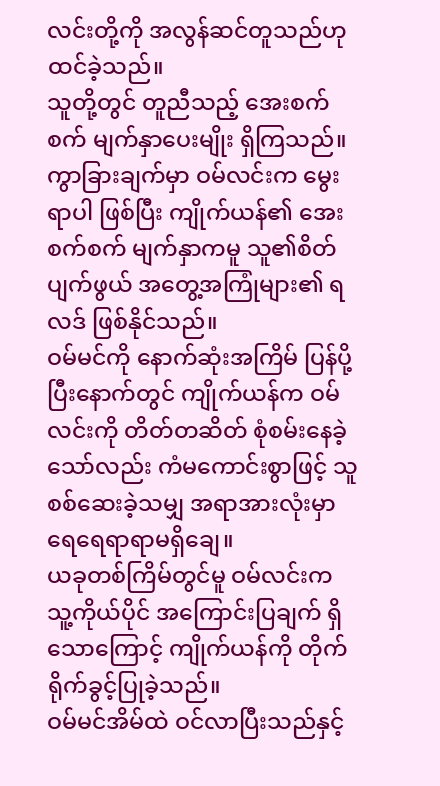လင်းတို့ကို အလွန်ဆင်တူသည်ဟု ထင်ခဲ့သည်။
သူတို့တွင် တူညီသည့် အေးစက်စက် မျက်နှာပေးမျိုး ရှိကြသည်။
ကွာခြားချက်မှာ ဝမ်လင်းက မွေးရာပါ ဖြစ်ပြီး ကျိုက်ယန်၏ အေးစက်စက် မျက်နှာကမူ သူ၏စိတ်ပျက်ဖွယ် အတွေ့အကြုံများ၏ ရလဒ် ဖြစ်နိုင်သည်။
ဝမ်မင်ကို နောက်ဆုံးအကြိမ် ပြန်ပို့ပြီးနောက်တွင် ကျိုက်ယန်က ဝမ်လင်းကို တိတ်တဆိတ် စုံစမ်းနေခဲ့သော်လည်း ကံမကောင်းစွာဖြင့် သူစစ်ဆေးခဲ့သမျှ အရာအားလုံးမှာ ရေရေရာရာမရှိချေ။
ယခုတစ်ကြိမ်တွင်မူ ဝမ်လင်းက သူ့ကိုယ်ပိုင် အကြောင်းပြချက် ရှိသောကြောင့် ကျိုက်ယန်ကို တိုက်ရိုက်ခွင့်ပြုခဲ့သည်။
ဝမ်မင်အိမ်ထဲ ဝင်လာပြီးသည်နှင့်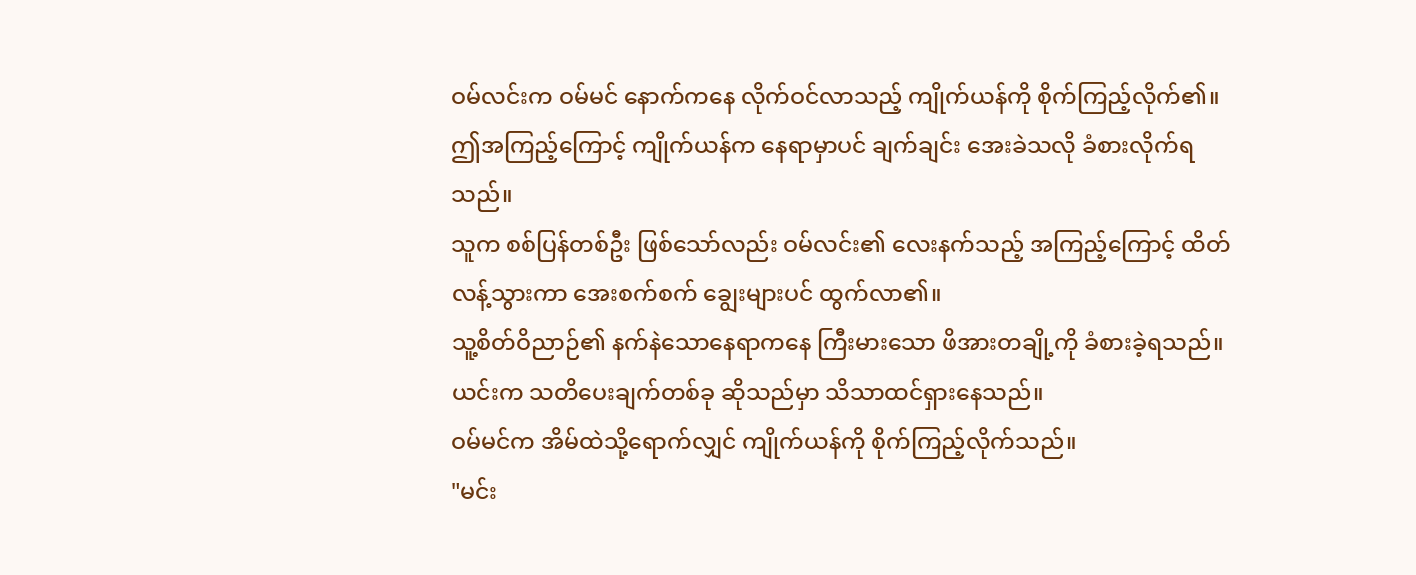ဝမ်လင်းက ဝမ်မင် နောက်ကနေ လိုက်ဝင်လာသည့် ကျိုက်ယန်ကို စိုက်ကြည့်လိုက်၏။
ဤအကြည့်ကြောင့် ကျိုက်ယန်က နေရာမှာပင် ချက်ချင်း အေးခဲသလို ခံစားလိုက်ရသည်။
သူက စစ်ပြန်တစ်ဦး ဖြစ်သော်လည်း ဝမ်လင်း၏ လေးနက်သည့် အကြည့်ကြောင့် ထိတ်လန့်သွားကာ အေးစက်စက် ချွေးများပင် ထွက်လာ၏။
သူ့စိတ်ဝိညာဉ်၏ နက်နဲသောနေရာကနေ ကြီးမားသော ဖိအားတချို့ကို ခံစားခဲ့ရသည်။
ယင်းက သတိပေးချက်တစ်ခု ဆိုသည်မှာ သိသာထင်ရှားနေသည်။
ဝမ်မင်က အိမ်ထဲသို့ရောက်လျှင် ကျိုက်ယန်ကို စိုက်ကြည့်လိုက်သည်။
"မင်း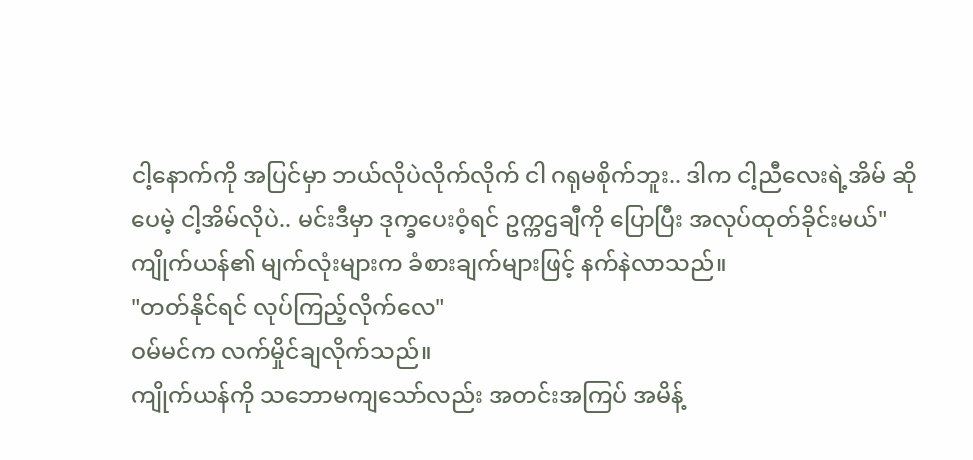ငါ့နောက်ကို အပြင်မှာ ဘယ်လိုပဲလိုက်လိုက် ငါ ဂရုမစိုက်ဘူး.. ဒါက ငါ့ညီလေးရဲ့အိမ် ဆိုပေမဲ့ ငါ့အိမ်လိုပဲ.. မင်းဒီမှာ ဒုက္ခပေးဝံ့ရင် ဥက္ကဌချီကို ပြောပြီး အလုပ်ထုတ်ခိုင်းမယ်"
ကျိုက်ယန်၏ မျက်လုံးများက ခံစားချက်များဖြင့် နက်နဲလာသည်။
"တတ်နိုင်ရင် လုပ်ကြည့်လိုက်လေ"
ဝမ်မင်က လက်မှိုင်ချလိုက်သည်။
ကျိုက်ယန်ကို သဘောမကျသော်လည်း အတင်းအကြပ် အမိန့်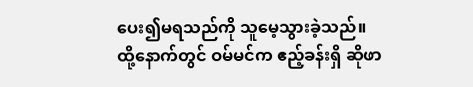ပေး၍မရသည်ကို သူမေ့သွားခဲ့သည်။
ထို့နောက်တွင် ဝမ်မင်က ဧည့်ခန်းရှိ ဆိုဖာ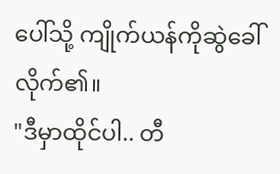ပေါ်သို့ ကျိုက်ယန်ကိုဆွဲခေါ်လိုက်၏။
"ဒီမှာထိုင်ပါ.. တီ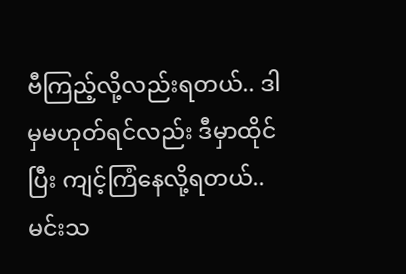ဗီကြည့်လို့လည်းရတယ်.. ဒါမှမဟုတ်ရင်လည်း ဒီမှာထိုင်ပြီး ကျင့်ကြံနေလို့ရတယ်.. မင်းသ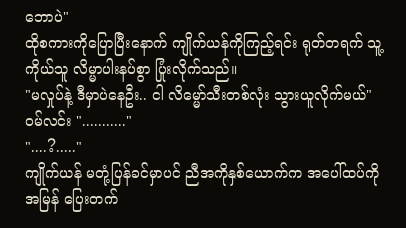ဘောပဲ"
ထိုစကားကိုပြောပြီးနောက် ကျိုက်ယန်ကိုကြည့်ရင်း ရုတ်တရက် သူ့ကိုယ်သူ လိမ္မာပါးနပ်စွာ ပြုံးလိုက်သည်။
"မလှုပ်နဲ့ ဒီမှာပဲနေဦး.. ငါ လိမ္မော်သီးတစ်လုံး သွားယူလိုက်မယ်"
ဝမ်လင်း "..........."
"....?....."
ကျိုက်ယန် မတုံ့ပြန်ခင်မှာပင် ညီအကိုနှစ်ယောက်က အပေါ်ထပ်ကို အမြန် ပြေးတက်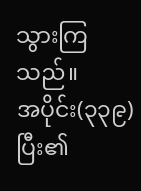သွားကြသည်။
အပိုင်း(၃၃၉) ပြီး၏